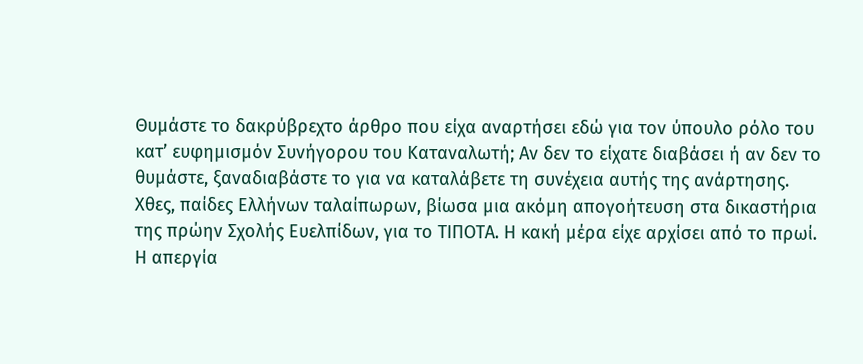Θυμάστε το δακρύβρεχτο άρθρο που είχα αναρτήσει εδώ για τον ύπουλο ρόλο του κατ’ ευφημισμόν Συνήγορου του Καταναλωτή; Αν δεν το είχατε διαβάσει ή αν δεν το θυμάστε, ξαναδιαβάστε το για να καταλάβετε τη συνέχεια αυτής της ανάρτησης.
Χθες, παίδες Ελλήνων ταλαίπωρων, βίωσα μια ακόμη απογοήτευση στα δικαστήρια της πρώην Σχολής Ευελπίδων, για το ΤΙΠΟΤΑ. Η κακή μέρα είχε αρχίσει από το πρωί. Η απεργία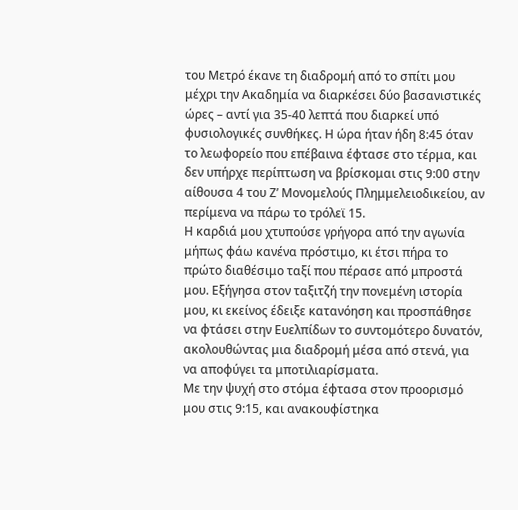του Μετρό έκανε τη διαδρομή από το σπίτι μου μέχρι την Ακαδημία να διαρκέσει δύο βασανιστικές ώρες – αντί για 35-40 λεπτά που διαρκεί υπό φυσιολογικές συνθήκες. Η ώρα ήταν ήδη 8:45 όταν το λεωφορείο που επέβαινα έφτασε στο τέρμα, και δεν υπήρχε περίπτωση να βρίσκομαι στις 9:00 στην αίθουσα 4 του Ζ’ Μονομελούς Πλημμελειοδικείου, αν περίμενα να πάρω το τρόλεϊ 15.
Η καρδιά μου χτυπούσε γρήγορα από την αγωνία μήπως φάω κανένα πρόστιμο, κι έτσι πήρα το πρώτο διαθέσιμο ταξί που πέρασε από μπροστά μου. Εξήγησα στον ταξιτζή την πονεμένη ιστορία μου, κι εκείνος έδειξε κατανόηση και προσπάθησε να φτάσει στην Ευελπίδων το συντομότερο δυνατόν, ακολουθώντας μια διαδρομή μέσα από στενά, για να αποφύγει τα μποτιλιαρίσματα.
Με την ψυχή στο στόμα έφτασα στον προορισμό μου στις 9:15, και ανακουφίστηκα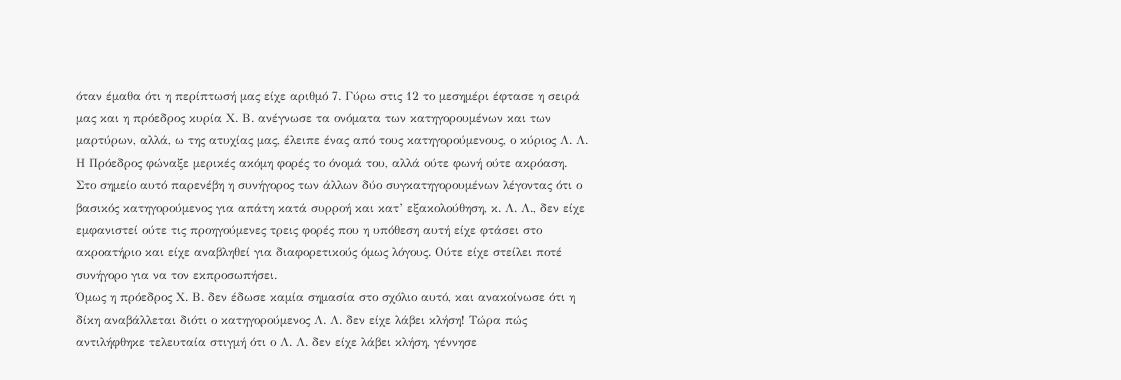όταν έμαθα ότι η περίπτωσή μας είχε αριθμό 7. Γύρω στις 12 το μεσημέρι έφτασε η σειρά μας και η πρόεδρος κυρία Χ. Β. ανέγνωσε τα ονόματα των κατηγορουμένων και των μαρτύρων, αλλά, ω της ατυχίας μας, έλειπε ένας από τους κατηγορούμενους, ο κύριος Λ. Λ.
Η Πρόεδρος φώναξε μερικές ακόμη φορές το όνομά του, αλλά ούτε φωνή ούτε ακρόαση.
Στο σημείο αυτό παρενέβη η συνήγορος των άλλων δύο συγκατηγορουμένων λέγοντας ότι ο βασικός κατηγορούμενος για απάτη κατά συρροή και κατ’ εξακολούθηση, κ. Λ. Λ., δεν είχε εμφανιστεί ούτε τις προηγούμενες τρεις φορές που η υπόθεση αυτή είχε φτάσει στο ακροατήριο και είχε αναβληθεί για διαφορετικούς όμως λόγους. Ούτε είχε στείλει ποτέ συνήγορο για να τον εκπροσωπήσει.
Όμως η πρόεδρος Χ. Β. δεν έδωσε καμία σημασία στο σχόλιο αυτό, και ανακοίνωσε ότι η δίκη αναβάλλεται διότι ο κατηγορούμενος Λ. Λ. δεν είχε λάβει κλήση! Τώρα πώς αντιλήφθηκε τελευταία στιγμή ότι ο Λ. Λ. δεν είχε λάβει κλήση, γέννησε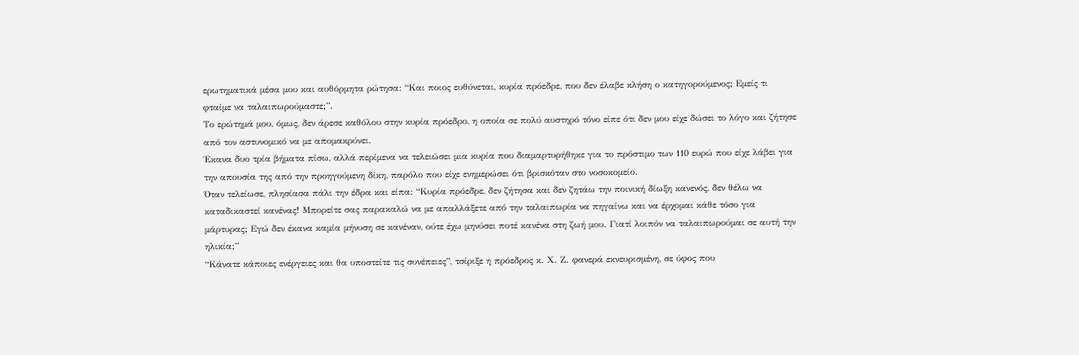ερωτηματικά μέσα μου και αυθόρμητα ρώτησα: “Και ποιος ευθύνεται, κυρία πρόεδρε, που δεν έλαβε κλήση ο κατηγορούμενος; Εμείς τι φταίμε να ταλαιπωρούμαστε;”.
Το ερώτημά μου, όμως, δεν άρεσε καθόλου στην κυρία πρόεδρο, η οποία σε πολύ αυστηρό τόνο είπε ότι δεν μου είχε δώσει το λόγο και ζήτησε από τον αστυνομικό να με απομακρύνει.
Έκανα δυο τρία βήματα πίσω, αλλά περίμενα να τελειώσει μια κυρία που διαμαρτυρήθηκε για το πρόστιμο των 110 ευρώ που είχε λάβει για την απουσία της από την προηγούμενη δίκη, παρόλο που είχε ενημερώσει ότι βρισκόταν στο νοσοκομείο.
Όταν τελείωσε, πλησίασα πάλι την έδρα και είπα: “Κυρία πρόεδρε, δεν ζήτησα και δεν ζητάω την ποινική δίωξη κανενός, δεν θέλω να καταδικαστεί κανένας! Μπορείτε σας παρακαλώ να με απαλλάξετε από την ταλαιπωρία να πηγαίνω και να έρχομαι κάθε τόσο για μάρτυρας; Εγώ δεν έκανα καμία μήνυση σε κανέναν, ούτε έχω μηνύσει ποτέ κανένα στη ζωή μου. Γιατί λοιπόν να ταλαιπωρούμαι σε αυτή την ηλικία;”
“Κάνατε κάποιες ενέργειες και θα υποστείτε τις συνέπειες”, τσίριξε η πρόεδρος κ. Χ. Ζ. φανερά εκνευρισμένη, σε ύφος που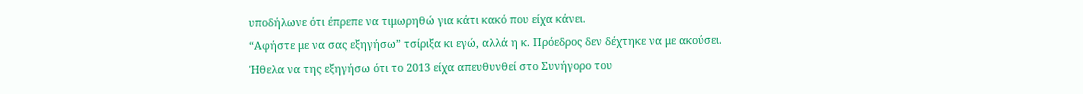υποδήλωνε ότι έπρεπε να τιμωρηθώ για κάτι κακό που είχα κάνει.
“Αφήστε με να σας εξηγήσω” τσίριξα κι εγώ, αλλά η κ. Πρόεδρος δεν δέχτηκε να με ακούσει.
Ήθελα να της εξηγήσω ότι το 2013 είχα απευθυνθεί στο Συνήγορο του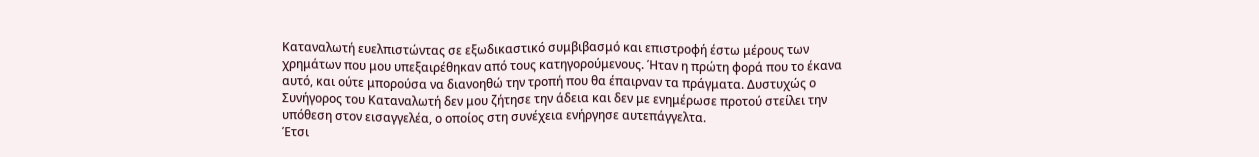Καταναλωτή ευελπιστώντας σε εξωδικαστικό συμβιβασμό και επιστροφή έστω μέρους των χρημάτων που μου υπεξαιρέθηκαν από τους κατηγορούμενους. Ήταν η πρώτη φορά που το έκανα αυτό, και ούτε μπορούσα να διανοηθώ την τροπή που θα έπαιρναν τα πράγματα. Δυστυχώς ο Συνήγορος του Καταναλωτή δεν μου ζήτησε την άδεια και δεν με ενημέρωσε προτού στείλει την υπόθεση στον εισαγγελέα, ο οποίος στη συνέχεια ενήργησε αυτεπάγγελτα.
Έτσι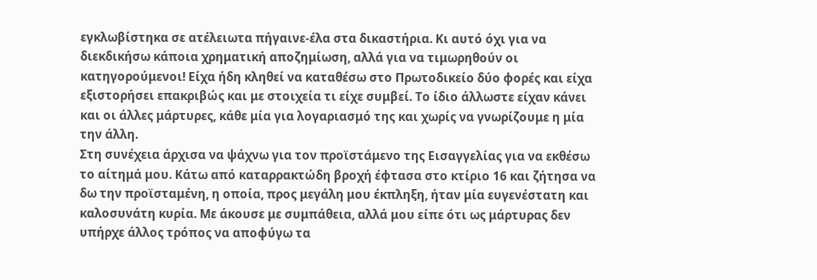εγκλωβίστηκα σε ατέλειωτα πήγαινε-έλα στα δικαστήρια. Κι αυτό όχι για να διεκδικήσω κάποια χρηματική αποζημίωση, αλλά για να τιμωρηθούν οι κατηγορούμενοι! Είχα ήδη κληθεί να καταθέσω στο Πρωτοδικείο δύο φορές και είχα εξιστορήσει επακριβώς και με στοιχεία τι είχε συμβεί. Το ίδιο άλλωστε είχαν κάνει και οι άλλες μάρτυρες, κάθε μία για λογαριασμό της και χωρίς να γνωρίζουμε η μία την άλλη.
Στη συνέχεια άρχισα να ψάχνω για τον προϊστάμενο της Εισαγγελίας για να εκθέσω το αίτημά μου. Κάτω από καταρρακτώδη βροχή έφτασα στο κτίριο 16 και ζήτησα να δω την προϊσταμένη, η οποία, προς μεγάλη μου έκπληξη, ήταν μία ευγενέστατη και καλοσυνάτη κυρία. Με άκουσε με συμπάθεια, αλλά μου είπε ότι ως μάρτυρας δεν υπήρχε άλλος τρόπος να αποφύγω τα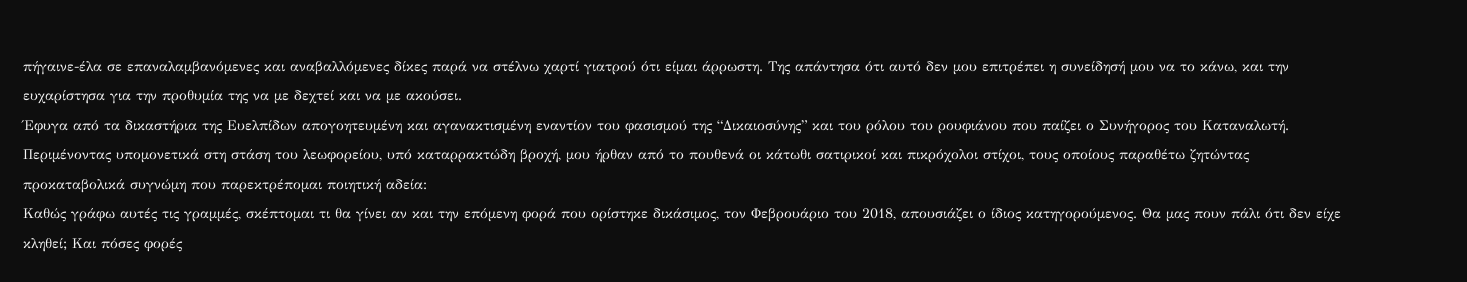πήγαινε-έλα σε επαναλαμβανόμενες και αναβαλλόμενες δίκες παρά να στέλνω χαρτί γιατρού ότι είμαι άρρωστη. Της απάντησα ότι αυτό δεν μου επιτρέπει η συνείδησή μου να το κάνω, και την ευχαρίστησα για την προθυμία της να με δεχτεί και να με ακούσει.
Έφυγα από τα δικαστήρια της Ευελπίδων απογοητευμένη και αγανακτισμένη εναντίον του φασισμού της “Δικαιοσύνης” και του ρόλου του ρουφιάνου που παίζει ο Συνήγορος του Καταναλωτή.
Περιμένοντας υπομονετικά στη στάση του λεωφορείου, υπό καταρρακτώδη βροχή, μου ήρθαν από το πουθενά οι κάτωθι σατιρικοί και πικρόχολοι στίχοι, τους οποίους παραθέτω ζητώντας προκαταβολικά συγνώμη που παρεκτρέπομαι ποιητική αδεία:
Καθώς γράφω αυτές τις γραμμές, σκέπτομαι τι θα γίνει αν και την επόμενη φορά που ορίστηκε δικάσιμος, τον Φεβρουάριο του 2018, απουσιάζει ο ίδιος κατηγορούμενος. Θα μας πουν πάλι ότι δεν είχε κληθεί; Και πόσες φορές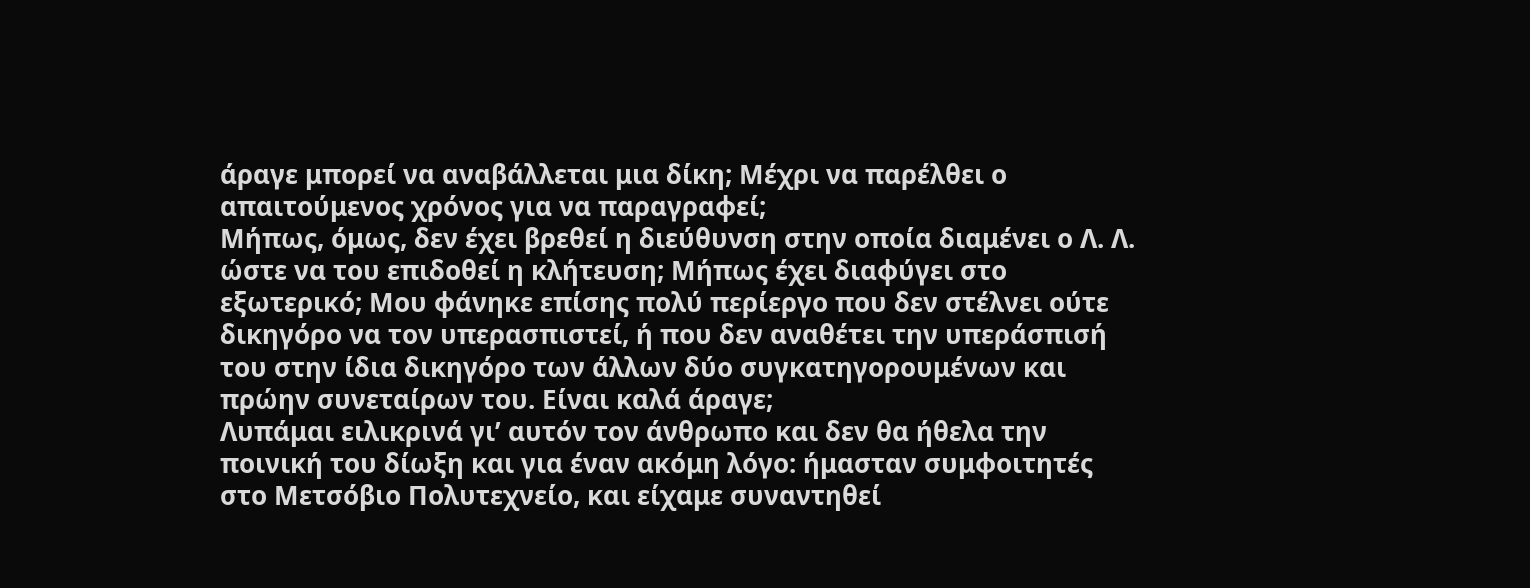άραγε μπορεί να αναβάλλεται μια δίκη; Μέχρι να παρέλθει ο απαιτούμενος χρόνος για να παραγραφεί;
Μήπως, όμως, δεν έχει βρεθεί η διεύθυνση στην οποία διαμένει ο Λ. Λ. ώστε να του επιδοθεί η κλήτευση; Μήπως έχει διαφύγει στο εξωτερικό; Μου φάνηκε επίσης πολύ περίεργο που δεν στέλνει ούτε δικηγόρο να τον υπερασπιστεί, ή που δεν αναθέτει την υπεράσπισή του στην ίδια δικηγόρο των άλλων δύο συγκατηγορουμένων και πρώην συνεταίρων του. Είναι καλά άραγε;
Λυπάμαι ειλικρινά γι’ αυτόν τον άνθρωπο και δεν θα ήθελα την ποινική του δίωξη και για έναν ακόμη λόγο: ήμασταν συμφοιτητές στο Μετσόβιο Πολυτεχνείο, και είχαμε συναντηθεί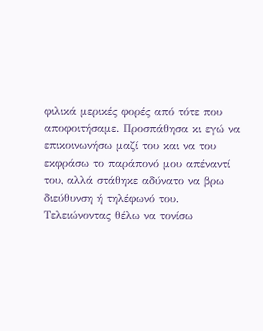φιλικά μερικές φορές από τότε που αποφοιτήσαμε. Προσπάθησα κι εγώ να επικοινωνήσω μαζί του και να του εκφράσω το παράπονό μου απέναντί του, αλλά στάθηκε αδύνατο να βρω διεύθυνση ή τηλέφωνό του.
Τελειώνοντας θέλω να τονίσω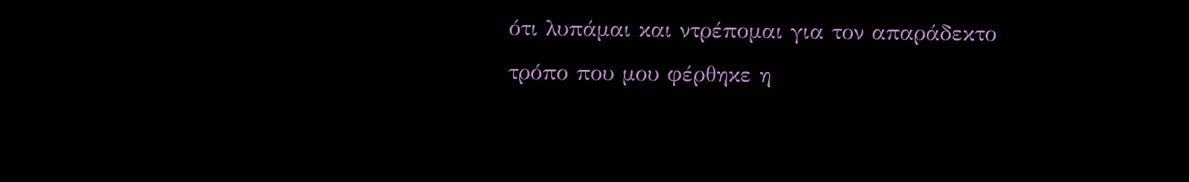ότι λυπάμαι και ντρέπομαι για τον απαράδεκτο τρόπο που μου φέρθηκε η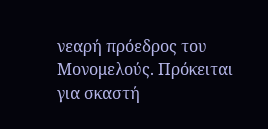νεαρή πρόεδρος του Μονομελούς. Πρόκειται για σκαστή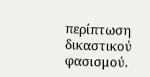περίπτωση δικαστικού φασισμού.